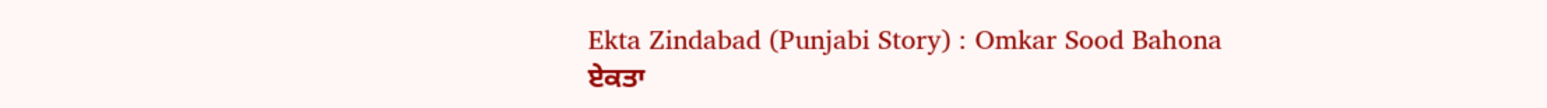Ekta Zindabad (Punjabi Story) : Omkar Sood Bahona
ਏਕਤਾ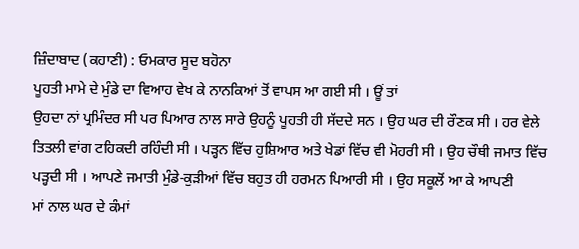ਜ਼ਿੰਦਾਬਾਦ (ਕਹਾਣੀ) : ਓਮਕਾਰ ਸੂਦ ਬਹੋਨਾ
ਪੂਹਤੀ ਮਾਮੇ ਦੇ ਮੁੰਡੇ ਦਾ ਵਿਆਹ ਵੇਖ ਕੇ ਨਾਨਕਿਆਂ ਤੋਂ ਵਾਪਸ ਆ ਗਈ ਸੀ । ਊਂ ਤਾਂ
ਉਹਦਾ ਨਾਂ ਪ੍ਰਮਿੰਦਰ ਸੀ ਪਰ ਪਿਆਰ ਨਾਲ ਸਾਰੇ ਉਹਨੂੰ ਪੂਹਤੀ ਹੀ ਸੱਦਦੇ ਸਨ । ਉਹ ਘਰ ਦੀ ਰੌਣਕ ਸੀ । ਹਰ ਵੇਲੇ
ਤਿਤਲੀ ਵਾਂਗ ਟਹਿਕਦੀ ਰਹਿੰਦੀ ਸੀ । ਪੜ੍ਹਨ ਵਿੱਚ ਹੁਸ਼ਿਆਰ ਅਤੇ ਖੇਡਾਂ ਵਿੱਚ ਵੀ ਮੋਹਰੀ ਸੀ । ਉਹ ਚੌਥੀ ਜਮਾਤ ਵਿੱਚ
ਪੜ੍ਹਦੀ ਸੀ । ਆਪਣੇ ਜਮਾਤੀ ਮੁੰਡੇ-ਕੁੜੀਆਂ ਵਿੱਚ ਬਹੁਤ ਹੀ ਹਰਮਨ ਪਿਆਰੀ ਸੀ । ਉਹ ਸਕੂਲੋਂ ਆ ਕੇ ਆਪਣੀ
ਮਾਂ ਨਾਲ ਘਰ ਦੇ ਕੰਮਾਂ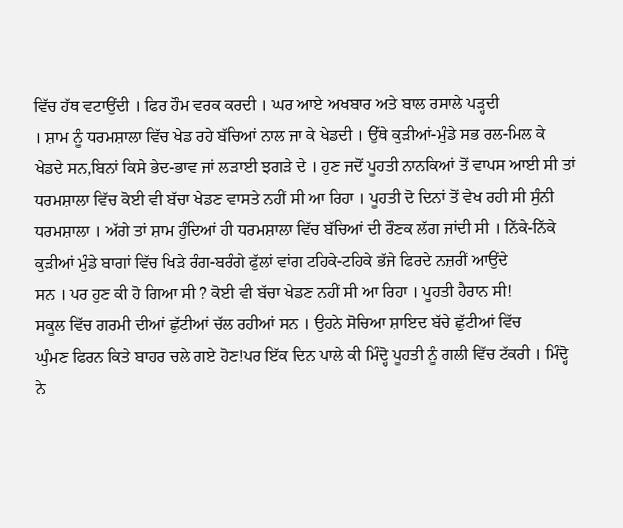ਵਿੱਚ ਹੱਥ ਵਟਾਉਂਦੀ । ਫਿਰ ਹੌਮ ਵਰਕ ਕਰਦੀ । ਘਰ ਆਏ ਅਖਬਾਰ ਅਤੇ ਬਾਲ ਰਸਾਲੇ ਪੜ੍ਹਦੀ
। ਸ਼ਾਮ ਨੂੰ ਧਰਮਸ਼ਾਲਾ ਵਿੱਚ ਖੇਡ ਰਹੇ ਬੱਚਿਆਂ ਨਾਲ ਜਾ ਕੇ ਖੇਡਦੀ । ਉੱਥੇ ਕੁੜੀਆਂ-ਮੁੰਡੇ ਸਭ ਰਲ-ਮਿਲ ਕੇ
ਖੇਡਦੇ ਸਨ,ਬਿਨਾਂ ਕਿਸੇ ਭੇਦ-ਭਾਵ ਜਾਂ ਲੜਾਈ ਝਗੜੇ ਦੇ । ਹੁਣ ਜਦੋਂ ਪੂਹਤੀ ਨਾਨਕਿਆਂ ਤੋਂ ਵਾਪਸ ਆਈ ਸੀ ਤਾਂ
ਧਰਮਸ਼ਾਲਾ ਵਿੱਚ ਕੋਈ ਵੀ ਬੱਚਾ ਖੇਡਣ ਵਾਸਤੇ ਨਹੀਂ ਸੀ ਆ ਰਿਹਾ । ਪੂਹਤੀ ਦੋ ਦਿਨਾਂ ਤੋਂ ਵੇਖ ਰਹੀ ਸੀ ਸੁੰਨੀ
ਧਰਮਸ਼ਾਲਾ । ਅੱਗੇ ਤਾਂ ਸ਼ਾਮ ਹੁੰਦਿਆਂ ਹੀ ਧਰਮਸ਼ਾਲਾ ਵਿੱਚ ਬੱਚਿਆਂ ਦੀ ਰੌਣਕ ਲੱਗ ਜਾਂਦੀ ਸੀ । ਨਿੱਕੇ-ਨਿੱਕੇ
ਕੁੜੀਆਂ ਮੁੰਡੇ ਬਾਗਾਂ ਵਿੱਚ ਖਿੜੇ ਰੰਗ-ਬਰੰਗੇ ਫੁੱਲਾਂ ਵਾਂਗ ਟਹਿਕੇ-ਟਹਿਕੇ ਭੱਜੇ ਫਿਰਦੇ ਨਜ਼ਰੀਂ ਆਉਂਦੇ
ਸਨ । ਪਰ ਹੁਣ ਕੀ ਹੋ ਗਿਆ ਸੀ ? ਕੋਈ ਵੀ ਬੱਚਾ ਖੇਡਣ ਨਹੀਂ ਸੀ ਆ ਰਿਹਾ । ਪੂਹਤੀ ਹੈਰਾਨ ਸੀ!
ਸਕੂਲ ਵਿੱਚ ਗਰਮੀ ਦੀਆਂ ਛੁੱਟੀਆਂ ਚੱਲ ਰਹੀਆਂ ਸਨ । ਉਹਨੇ ਸੋਚਿਆ ਸ਼ਾਇਦ ਬੱਚੇ ਛੁੱਟੀਆਂ ਵਿੱਚ
ਘੁੰਮਣ ਫਿਰਨ ਕਿਤੇ ਬਾਹਰ ਚਲੇ ਗਏ ਹੋਣ!ਪਰ ਇੱਕ ਦਿਨ ਪਾਲੇ ਕੀ ਮਿੰਦ੍ਹੋ ਪੂਹਤੀ ਨੂੰ ਗਲੀ ਵਿੱਚ ਟੱਕਰੀ । ਮਿੰਦ੍ਹੋ
ਨੇ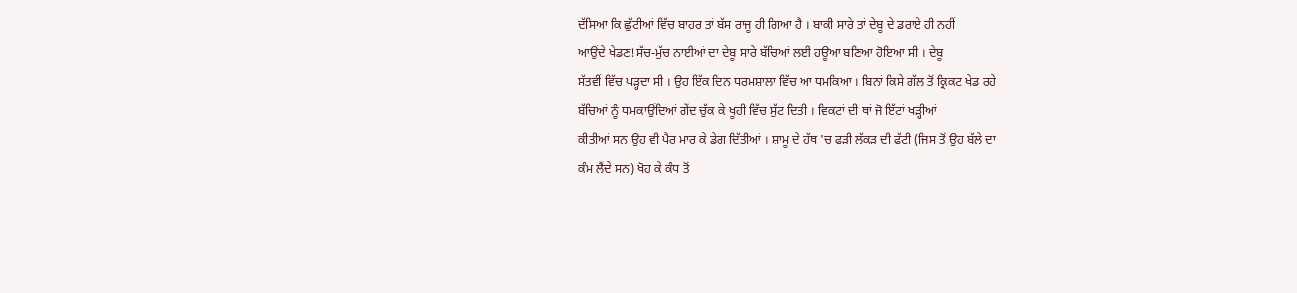ਦੱਸਿਆ ਕਿ ਛੁੱਟੀਆਂ ਵਿੱਚ ਬਾਹਰ ਤਾਂ ਬੱਸ ਰਾਜੂ ਹੀ ਗਿਆ ਹੈ । ਬਾਕੀ ਸਾਰੇ ਤਾਂ ਦੇਬੂ ਦੇ ਡਰਾਏ ਹੀ ਨਹੀਂ
ਆਉਂਦੇ ਖੇਡਣ!ਸੱਚ-ਮੁੱਚ ਨਾਈਆਂ ਦਾ ਦੇਬੂ ਸਾਰੇ ਬੱਚਿਆਂ ਲਈ ਹਊਆ ਬਣਿਆ ਹੋਇਆ ਸੀ । ਦੇਬੂ
ਸੱਤਵੀਂ ਵਿੱਚ ਪੜ੍ਹਦਾ ਸੀ । ਉਹ ਇੱਕ ਦਿਨ ਧਰਮਸ਼ਾਲਾ ਵਿੱਚ ਆ ਧਮਕਿਆ । ਬਿਨਾਂ ਕਿਸੇ ਗੱਲ ਤੋਂ ਕ੍ਰਿਕਟ ਖੇਡ ਰਹੇ
ਬੱਚਿਆਂ ਨੂੰ ਧਮਕਾਉਂਦਿਆਂ ਗੇਂਦ ਚੁੱਕ ਕੇ ਖੂਹੀ ਵਿੱਚ ਸੁੱਟ ਦਿਤੀ । ਵਿਕਟਾਂ ਦੀ ਥਾਂ ਜੋ ਇੱਟਾਂ ਖੜ੍ਹੀਆਂ
ਕੀਤੀਆਂ ਸਨ ਉਹ ਵੀ ਪੈਰ ਮਾਰ ਕੇ ਡੇਗ ਦਿੱਤੀਆਂ । ਸ਼ਾਮੂ ਦੇ ਹੱਥ 'ਚ ਫੜੀ ਲੱਕੜ ਦੀ ਫੱਟੀ (ਜਿਸ ਤੋਂ ਉਹ ਬੱਲੇ ਦਾ
ਕੰਮ ਲੈਂਦੇ ਸਨ) ਖੋਹ ਕੇ ਕੰਧ ਤੋਂ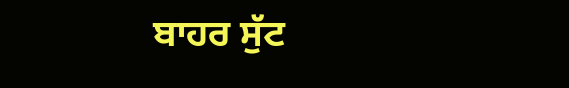ਬਾਹਰ ਸੁੱਟ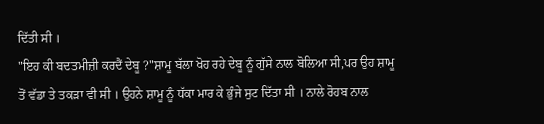ਦਿੱਤੀ ਸੀ ।
"ਇਹ ਕੀ ਬਦਤਮੀਜ਼ੀ ਕਰਦੈਂ ਦੇਬੂ ?"ਸ਼ਾਮੂ ਬੱਲਾ ਖੋਹ ਰਹੇ ਦੇਬੂ ਨੂੰ ਗੁੱਸੇ ਨਾਲ ਬੋਲਿਆ ਸੀ,ਪਰ ਉਹ ਸ਼ਾਮੂ
ਤੋਂ ਵੱਡਾ ਤੇ ਤਕੜਾ ਵੀ ਸੀ । ਉਹਨੇ ਸ਼ਾਮੂ ਨੂੰ ਧੱਕਾ ਮਾਰ ਕੇ ਭੁੰਜੇ ਸੁਟ ਦਿੱਤਾ ਸੀ । ਨਾਲੇ ਰੋਹਬ ਨਾਲ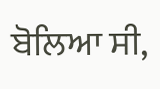ਬੋਲਿਆ ਸੀ,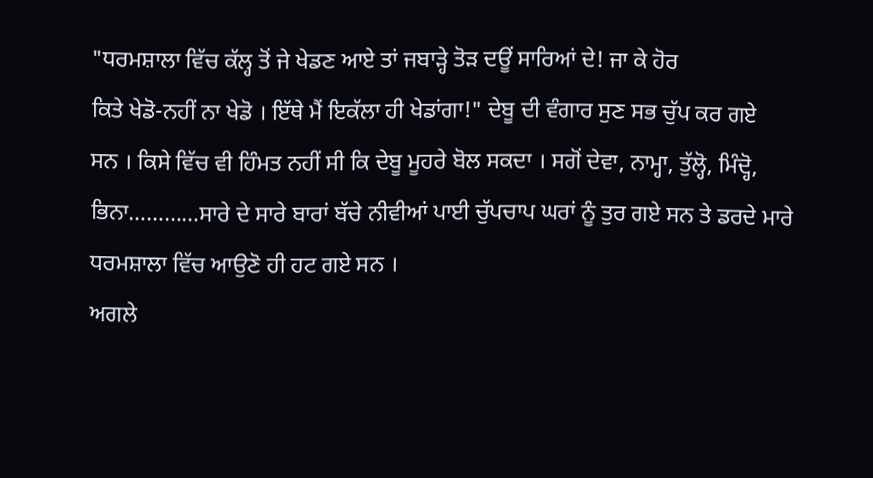"ਧਰਮਸ਼ਾਲਾ ਵਿੱਚ ਕੱਲ੍ਹ ਤੋਂ ਜੇ ਖੇਡਣ ਆਏ ਤਾਂ ਜਬਾੜ੍ਹੇ ਤੋੜ ਦਊਂ ਸਾਰਿਆਂ ਦੇ! ਜਾ ਕੇ ਹੋਰ
ਕਿਤੇ ਖੇਡੋ-ਨਹੀਂ ਨਾ ਖੇਡੋ । ਇੱਥੇ ਮੈਂ ਇਕੱਲਾ ਹੀ ਖੇਡਾਂਗਾ!" ਦੇਬੂ ਦੀ ਵੰਗਾਰ ਸੁਣ ਸਭ ਚੁੱਪ ਕਰ ਗਏ
ਸਨ । ਕਿਸੇ ਵਿੱਚ ਵੀ ਹਿੰਮਤ ਨਹੀਂ ਸੀ ਕਿ ਦੇਬੂ ਮੂਹਰੇ ਬੋਲ ਸਕਦਾ । ਸਗੋਂ ਦੇਵਾ, ਨਾਮ੍ਹਾ, ਤੁੱਲ੍ਹੋ, ਮਿੰਦ੍ਹੋ,
ਭਿਨਾ…………ਸਾਰੇ ਦੇ ਸਾਰੇ ਬਾਰਾਂ ਬੱਚੇ ਨੀਵੀਆਂ ਪਾਈ ਚੁੱਪਚਾਪ ਘਰਾਂ ਨੂੰ ਤੁਰ ਗਏ ਸਨ ਤੇ ਡਰਦੇ ਮਾਰੇ
ਧਰਮਸ਼ਾਲਾ ਵਿੱਚ ਆਉਣੋ ਹੀ ਹਟ ਗਏ ਸਨ ।
ਅਗਲੇ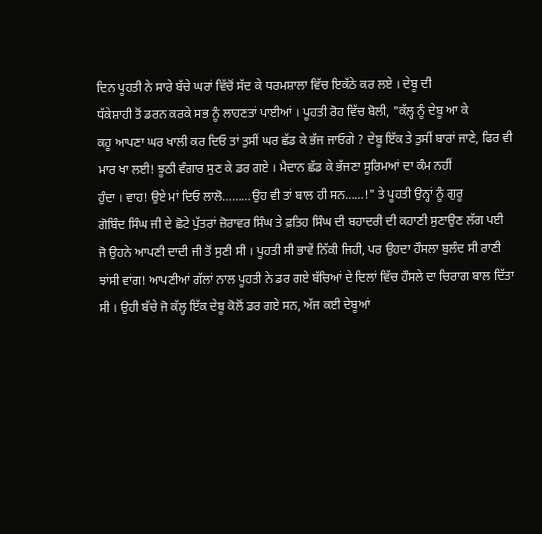ਦਿਨ ਪੂਹਤੀ ਨੇ ਸਾਰੇ ਬੱਚੇ ਘਰਾਂ ਵਿੱਚੋਂ ਸੱਦ ਕੇ ਧਰਮਸ਼ਾਲਾ ਵਿੱਚ ਇਕੱਠੇ ਕਰ ਲਏ । ਦੇਬੂ ਦੀ
ਧੱਕੇਸ਼ਾਹੀ ਤੋਂ ਡਰਨ ਕਰਕੇ ਸਭ ਨੂੰ ਲਾਹਣਤਾਂ ਪਾਈਆਂ । ਪੂਹਤੀ ਰੋਹ ਵਿੱਚ ਬੋਲੀ, "ਕੱਲ੍ਹ ਨੂੰ ਦੇਬੂ ਆ ਕੇ
ਕਹੂ ਆਪਣਾ ਘਰ ਖਾਲੀ ਕਰ ਦਿਓ ਤਾਂ ਤੁਸੀਂ ਘਰ ਛੱਡ ਕੇ ਭੱਜ ਜਾਓਗੇ ? ਦੇਬੂ ਇੱਕ ਤੇ ਤੁਸੀਂ ਬਾਰਾਂ ਜਾਣੇ, ਫਿਰ ਵੀ
ਮਾਰ ਖਾ ਲਈ! ਝੂਠੀ ਵੰਗਾਰ ਸੁਣ ਕੇ ਡਰ ਗਏ । ਮੈਦਾਨ ਛੱਡ ਕੇ ਭੱਜਣਾ ਸੂਰਿਮਆਂ ਦਾ ਕੰਮ ਨਹੀਂ
ਹੁੰਦਾ । ਵਾਹ! ਉਏ ਮਾਂ ਦਿਓ ਲਾਲੋ………ਉਹ ਵੀ ਤਾਂ ਬਾਲ ਹੀ ਸਨ……!" ਤੇ ਪੂਹਤੀ ਉਨ੍ਹਾਂ ਨੂੰ ਗੁਰੂ
ਗੋਬਿੰਦ ਸਿੰਘ ਜੀ ਦੇ ਛੋਟੇ ਪੁੱਤਰਾਂ ਜ਼ੋਰਾਵਰ ਸਿੰਘ ਤੇ ਫ਼ਤਿਹ ਸਿੰਘ ਦੀ ਬਹਾਦਰੀ ਦੀ ਕਹਾਣੀ ਸੁਣਾਉਣ ਲੱਗ ਪਈ
ਜੋ ਉਹਨੇ ਆਪਣੀ ਦਾਦੀ ਜੀ ਤੋਂ ਸੁਣੀ ਸੀ । ਪੂਹਤੀ ਸੀ ਭਾਵੇਂ ਨਿੱਕੀ ਜਿਹੀ, ਪਰ ਉਹਦਾ ਹੌਸਲਾ ਬੁਲੰਦ ਸੀ ਰਾਣੀ
ਝਾਂਸੀ ਵਾਂਗ! ਆਪਣੀਆਂ ਗੱਲਾਂ ਨਾਲ ਪੂਹਤੀ ਨੇ ਡਰ ਗਏ ਬੱਚਿਆਂ ਦੇ ਦਿਲਾਂ ਵਿੱਚ ਹੌਸਲੇ ਦਾ ਚਿਰਾਗ ਬਾਲ ਦਿੱਤਾ
ਸੀ । ਉਹੀ ਬੱਚੇ ਜੋ ਕੱਲ੍ਹ ਇੱਕ ਦੇਬੂ ਕੋਲੋਂ ਡਰ ਗਏ ਸਨ, ਅੱਜ ਕਈ ਦੇਬੂਆਂ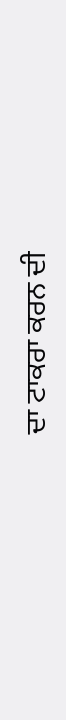ਦਾ ਟਾਕਰਾ ਕਰਨ ਦੀ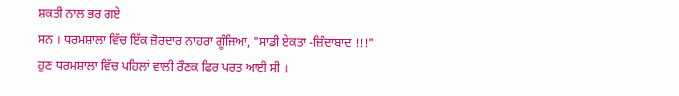ਸ਼ਕਤੀ ਨਾਲ ਭਰ ਗਏ
ਸਨ । ਧਰਮਸ਼ਾਲਾ ਵਿੱਚ ਇੱਕ ਜ਼ੋਰਦਾਰ ਨਾਹਰਾ ਗੂੰਜਿਆ, "ਸਾਡੀ ਏਕਤਾ -ਜ਼ਿੰਦਾਬਾਦ !!!"
ਹੁਣ ਧਰਮਸ਼ਾਲਾ ਵਿੱਚ ਪਹਿਲਾਂ ਵਾਲੀ ਰੌਣਕ ਫਿਰ ਪਰਤ ਆਈ ਸੀ ।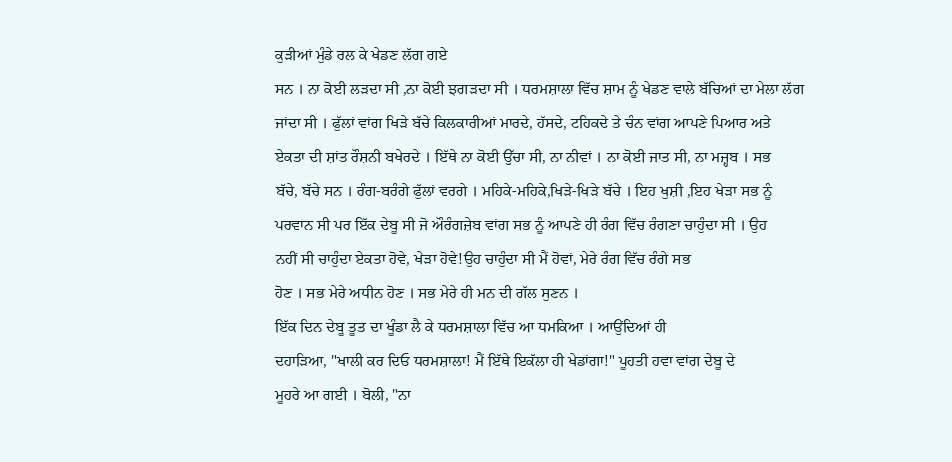ਕੁੜੀਆਂ ਮੁੰਡੇ ਰਲ ਕੇ ਖੇਡਣ ਲੱਗ ਗਏ
ਸਨ । ਨਾ ਕੋਈ ਲੜਦਾ ਸੀ ,ਨਾ ਕੋਈ ਝਗੜਦਾ ਸੀ । ਧਰਮਸ਼ਾਲਾ ਵਿੱਚ ਸ਼ਾਮ ਨੂੰ ਖੇਡਣ ਵਾਲੇ ਬੱਚਿਆਂ ਦਾ ਮੇਲਾ ਲੱਗ
ਜਾਂਦਾ ਸੀ । ਫੁੱਲਾਂ ਵਾਂਗ ਖਿੜੇ ਬੱਚੇ ਕਿਲਕਾਰੀਆਂ ਮਾਰਦੇ, ਹੱਸਦੇ, ਟਹਿਕਦੇ ਤੇ ਚੰਨ ਵਾਂਗ ਆਪਣੇ ਪਿਆਰ ਅਤੇ
ਏਕਤਾ ਦੀ ਸ਼ਾਂਤ ਰੌਸ਼ਨੀ ਬਖੇਰਦੇ । ਇੱਥੇ ਨਾ ਕੋਈ ਉੱਚਾ ਸੀ, ਨਾ ਨੀਵਾਂ । ਨਾ ਕੋਈ ਜਾਤ ਸੀ, ਨਾ ਮਜ਼੍ਹਬ । ਸਭ
ਬੱਚੇ, ਬੱਚੇ ਸਨ । ਰੰਗ-ਬਰੰਗੇ ਫੁੱਲਾਂ ਵਰਗੇ । ਮਹਿਕੇ-ਮਹਿਕੇ,ਖਿੜੇ-ਖਿੜੇ ਬੱਚੇ । ਇਹ ਖੁਸ਼ੀ ,ਇਹ ਖੇੜਾ ਸਭ ਨੂੰ
ਪਰਵਾਨ ਸੀ ਪਰ ਇੱਕ ਦੇਬੂ ਸੀ ਜੋ ਔਰੰਗਜ਼ੇਬ ਵਾਂਗ ਸਭ ਨੂੰ ਆਪਣੇ ਹੀ ਰੰਗ ਵਿੱਚ ਰੰਗਣਾ ਚਾਹੁੰਦਾ ਸੀ । ਉਹ
ਨਹੀਂ ਸੀ ਚਾਹੁੰਦਾ ਏਕਤਾ ਹੋਵੇ, ਖੇੜਾ ਹੋਵੇ!ਉਹ ਚਾਹੁੰਦਾ ਸੀ ਮੈਂ ਹੋਵਾਂ, ਮੇਰੇ ਰੰਗ ਵਿੱਚ ਰੰਗੇ ਸਭ
ਹੋਣ । ਸਭ ਮੇਰੇ ਅਧੀਨ ਹੋਣ । ਸਭ ਮੇਰੇ ਹੀ ਮਨ ਦੀ ਗੱਲ ਸੁਣਨ ।
ਇੱਕ ਦਿਨ ਦੇਬੂ ਤੂਤ ਦਾ ਖੂੰਡਾ ਲੈ ਕੇ ਧਰਮਸ਼ਾਲਾ ਵਿੱਚ ਆ ਧਮਕਿਆ । ਆਉਂਦਿਆਂ ਹੀ
ਦਹਾੜਿਆ, "ਖਾਲੀ ਕਰ ਦਿਓ ਧਰਮਸ਼ਾਲਾ! ਮੈਂ ਇੱਥੇ ਇਕੱਲਾ ਹੀ ਖੇਡਾਂਗਾ!" ਪੂਹਤੀ ਹਵਾ ਵਾਂਗ ਦੇਬੂ ਦੇ
ਮੂਹਰੇ ਆ ਗਈ । ਬੋਲੀ, "ਨਾ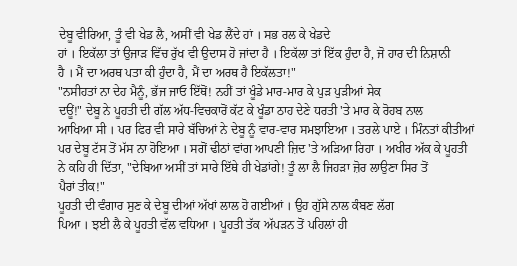ਦੇਬੂ ਵੀਰਿਆ, ਤੂੰ ਵੀ ਖੇਡ ਲੈ, ਅਸੀਂ ਵੀ ਖੇਡ ਲੈਂਦੇ ਹਾਂ । ਸਭ ਰਲ ਕੇ ਖੇਡਦੇ
ਹਾਂ । ਇਕੱਲਾ ਤਾਂ ਉਜਾੜ ਵਿੱਚ ਰੁੱਖ ਵੀ ਉਦਾਸ ਹੋ ਜਾਂਦਾ ਹੈ । ਇਕੱਲਾ ਤਾਂ ਇੱਕ ਹੁੰਦਾ ਹੈ, ਜੋ ਹਾਰ ਦੀ ਨਿਸ਼ਾਨੀ
ਹੈ । ਮੈਂ ਦਾ ਅਰਥ ਪਤਾ ਕੀ ਹੁੰਦਾ ਹੈ, ਮੈਂ ਦਾ ਅਰਥ ਹੈ ਇਕੱਲਤਾ!"
"ਨਸੀਹਤਾਂ ਨਾ ਦੇਹ ਮੈਨੂੰ, ਭੱਜ ਜਾਓ ਇੱਥੋਂ! ਨਹੀਂ ਤਾਂ ਖੂੰਡੇ ਮਾਰ-ਮਾਰ ਕੇ ਪੁੜ ਪੁੜੀਆਂ ਸੇਕ
ਦਊਂ!" ਦੇਬੂ ਨੇ ਪੂਹਤੀ ਦੀ ਗੱਲ ਅੱਧ-ਵਿਚਕਾਰੋਂ ਕੱਟ ਕੇ ਖੂੰਡਾ ਠਾਹ ਦੇਣੇ ਧਰਤੀ 'ਤੇ ਮਾਰ ਕੇ ਰੋਹਬ ਨਾਲ
ਆਖਿਆ ਸੀ । ਪਰ ਫਿਰ ਵੀ ਸਾਰੇ ਬੱਚਿਆਂ ਨੇ ਦੇਬੂ ਨੂੰ ਵਾਰ-ਵਾਰ ਸਮਝਾਇਆ । ਤਰਲੇ ਪਾਏ । ਮਿੰਨਤਾਂ ਕੀਤੀਆਂ
ਪਰ ਦੇਬੂ ਟੱਸ ਤੋਂ ਮੱਸ ਨਾ ਹੋਇਆ । ਸਗੋਂ ਢੀਠਾਂ ਵਾਂਗ ਆਪਣੀ ਜ਼ਿਦ 'ਤੇ ਅੜਿਆ ਰਿਹਾ । ਅਖੀਰ ਅੱਕ ਕੇ ਪੂਹਤੀ
ਨੇ ਕਹਿ ਹੀ ਦਿੱਤਾ, "ਦੇਬਿਆ ਅਸੀਂ ਤਾਂ ਸਾਰੇ ਇੱਥੇ ਹੀ ਖੇਡਾਂਗੇ! ਤੂੰ ਲਾ ਲੈ ਜਿਹੜਾ ਜ਼ੋਰ ਲਾਉਣਾ ਸਿਰ ਤੋਂ
ਪੈਰਾਂ ਤੀਕ!"
ਪੂਹਤੀ ਦੀ ਵੰਗਾਰ ਸੁਣ ਕੇ ਦੇਬੂ ਦੀਆਂ ਅੱਖਾਂ ਲਾਲ ਹੋ ਗਈਆਂ । ਉਹ ਗੁੱਸੇ ਨਾਲ ਕੰਬਣ ਲੱਗ
ਪਿਆ । ਝਈ ਲੈ ਕੇ ਪੂਹਤੀ ਵੱਲ ਵਧਿਆ । ਪੂਹਤੀ ਤੱਕ ਅੱਪੜਨ ਤੋਂ ਪਹਿਲਾਂ ਹੀ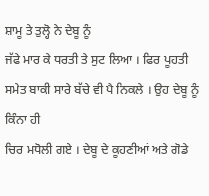ਸ਼ਾਮੂ ਤੇ ਤੁਲ੍ਹੋ ਨੇ ਦੇਬੂ ਨੂੰ
ਜੱਫੇ ਮਾਰ ਕੇ ਧਰਤੀ ਤੇ ਸੁਟ ਲਿਆ । ਫਿਰ ਪੂਹਤੀ ਸਮੇਤ ਬਾਕੀ ਸਾਰੇ ਬੱਚੇ ਵੀ ਪੈ ਨਿਕਲੇ । ਉਹ ਦੇਬੂ ਨੂੰ ਕਿੰਨਾ ਹੀ
ਚਿਰ ਮਧੋਲੀ ਗਏ । ਦੇਬੂ ਦੇ ਕੂਹਣੀਆਂ ਅਤੇ ਗੋਡੇ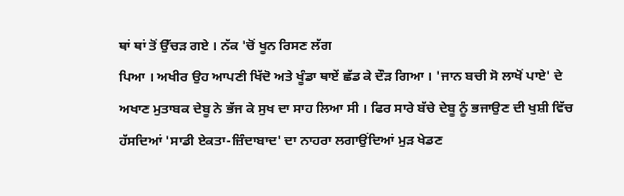ਥਾਂ ਥਾਂ ਤੋਂ ਉੱਚੜ ਗਏ । ਨੱਕ 'ਚੋਂ ਖੂਨ ਰਿਸਣ ਲੱਗ
ਪਿਆ । ਅਖੀਰ ਉਹ ਆਪਣੀ ਖਿੱਦੋ ਅਤੇ ਖੂੰਡਾ ਥਾਏਂ ਛੱਡ ਕੇ ਦੌੜ ਗਿਆ । 'ਜਾਨ ਬਚੀ ਸੋ ਲਾਖੋਂ ਪਾਏ' ਦੇ
ਅਖਾਣ ਮੁਤਾਬਕ ਦੇਬੂ ਨੇ ਭੱਜ ਕੇ ਸੁਖ ਦਾ ਸਾਹ ਲਿਆ ਸੀ । ਫਿਰ ਸਾਰੇ ਬੱਚੇ ਦੇਬੂ ਨੂੰ ਭਜਾਉਣ ਦੀ ਖੁਸ਼ੀ ਵਿੱਚ
ਹੱਸਦਿਆਂ 'ਸਾਡੀ ਏਕਤਾ-ਜ਼ਿੰਦਾਬਾਦ' ਦਾ ਨਾਹਰਾ ਲਗਾਉਂਦਿਆਂ ਮੁੜ ਖੇਡਣ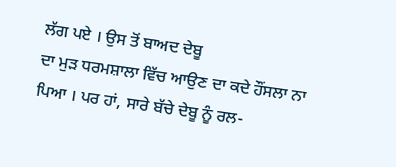ਲੱਗ ਪਏ । ਉਸ ਤੋਂ ਬਾਅਦ ਦੇਬੂ
ਦਾ ਮੁੜ ਧਰਮਸ਼ਾਲਾ ਵਿੱਚ ਆਉਣ ਦਾ ਕਦੇ ਹੌਂਸਲਾ ਨਾ ਪਿਆ । ਪਰ ਹਾਂ, ਸਾਰੇ ਬੱਚੇ ਦੇਬੂ ਨੂੰ ਰਲ-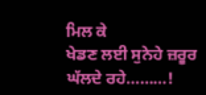ਮਿਲ ਕੇ
ਖੇਡਣ ਲਈ ਸੁਨੇਹੇ ਜ਼ਰੂਰ ਘੱਲਦੇ ਰਹੇ………!